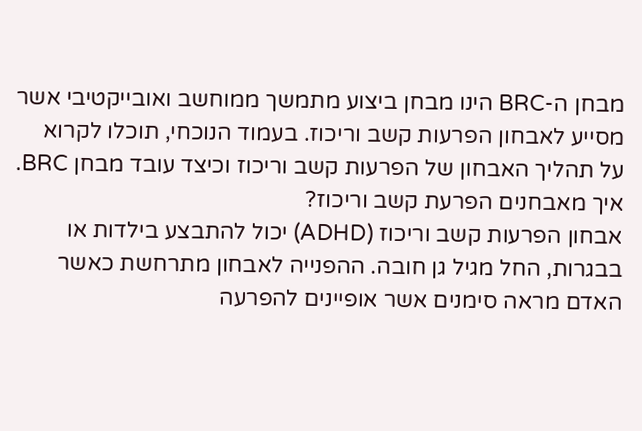מבחן ה-BRC הינו מבחן ביצוע מתמשך ממוחשב ואובייקטיבי אשר מסייע לאבחון הפרעות קשב וריכוז. בעמוד הנוכחי, תוכלו לקרוא על תהליך האבחון של הפרעות קשב וריכוז וכיצד עובד מבחן BRC.
איך מאבחנים הפרעת קשב וריכוז?
אבחון הפרעות קשב וריכוז (ADHD) יכול להתבצע בילדות או בבגרות, החל מגיל גן חובה. ההפנייה לאבחון מתרחשת כאשר האדם מראה סימנים אשר אופיינים להפרעה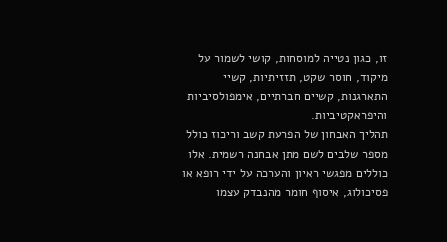זו, כגון נטייה למוסחות, קושי לשמור על מיקוד, חוסר שקט, תזזיתיות, קשיי התארגנות, קשיים חברתיים, אימפולסיביות והיפראקטיביות.
תהליך האבחון של הפרעת קשב וריכוז כולל מספר שלבים לשם מתן אבחנה רשמית. אלו כוללים מפגשי ראיון והערכה על ידי רופא או פסיכולוג, איסוף חומר מהנבדק עצמו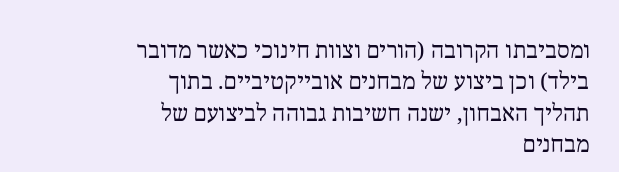ומסביבתו הקרובה (הורים וצוות חינוכי כאשר מדובר בילד) וכן ביצוע של מבחנים אובייקטיביים. בתוך תהליך האבחון, ישנה חשיבות גבוהה לביצועם של מבחנים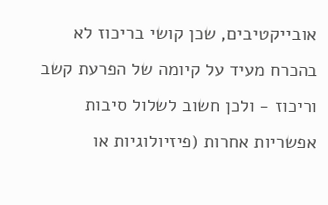אובייקטיבים, שכן קושי בריכוז לא בהכרח מעיד על קיומה של הפרעת קשב וריכוז - ולכן חשוב לשלול סיבות אפשריות אחרות (פיזיולוגיות או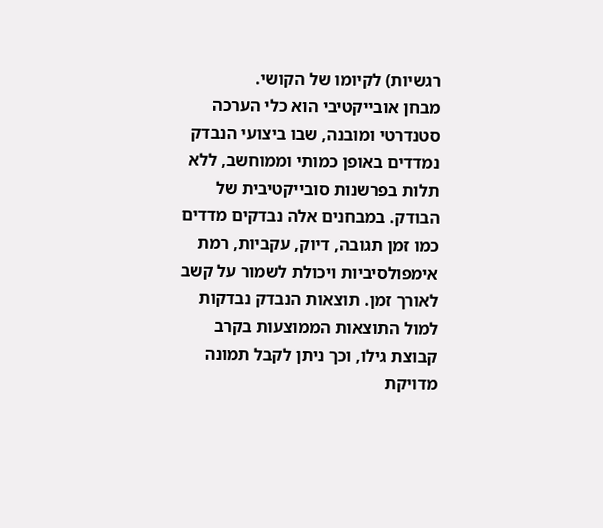רגשיות) לקיומו של הקושי.
מבחן אובייקטיבי הוא כלי הערכה סטנדרטי ומובנה, שבו ביצועי הנבדק נמדדים באופן כמותי וממוחשב, ללא תלות בפרשנות סובייקטיבית של הבודק. במבחנים אלה נבדקים מדדים כמו זמן תגובה, דיוק, עקביות, רמת אימפולסיביות ויכולת לשמור על קשב לאורך זמן. תוצאות הנבדק נבדקות למול התוצאות הממוצעות בקרב קבוצת גילו, וכך ניתן לקבל תמונה מדויקת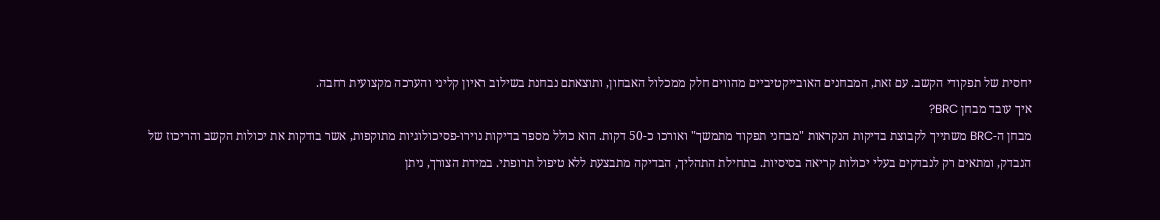יחסית של תפקודי הקשב. עם זאת, המבחנים האובייקטיביים מהווים חלק ממכלול האבחון, ותוצאתם נבחנת בשילוב ראיון קליני והערכה מקצועית רחבה.
איך עובד מבחן BRC?
מבחן ה-BRC משתייך לקבוצת בדיקות הנקראות "מבחני תפקוד מתמשך" ואורכו כ-50 דקות. הוא כולל מספר בדיקות נוירו-פסיכולוגיות מתוקפות, אשר בודקות את יכולות הקשב והריכוז של הנבדק, ומתאים רק לנבדקים בעלי יכולות קריאה בסיסיות. בתחילת התהליך, הבדיקה מתבצעת ללא טיפול תרופתי. במידת הצורך, ניתן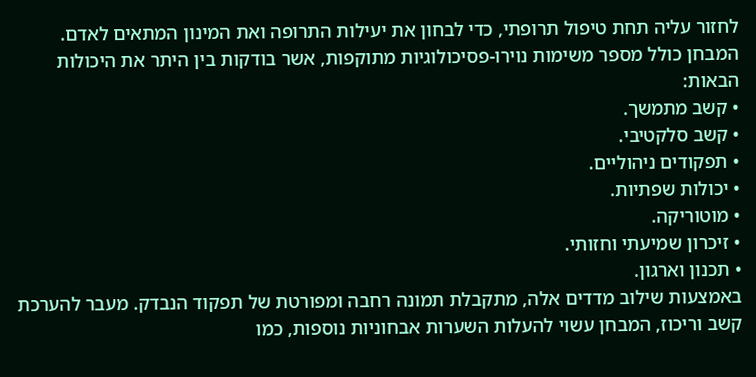לחזור עליה תחת טיפול תרופתי, כדי לבחון את יעילות התרופה ואת המינון המתאים לאדם.
המבחן כולל מספר משימות נוירו-פסיכולוגיות מתוקפות, אשר בודקות בין היתר את היכולות הבאות:
• קשב מתמשך.
• קשב סלקטיבי.
• תפקודים ניהוליים.
• יכולות שפתיות.
• מוטוריקה.
• זיכרון שמיעתי וחזותי.
• תכנון וארגון.
באמצעות שילוב מדדים אלה, מתקבלת תמונה רחבה ומפורטת של תפקוד הנבדק. מעבר להערכת קשב וריכוז, המבחן עשוי להעלות השערות אבחוניות נוספות, כמו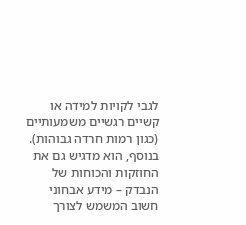לגבי לקויות למידה או קשיים רגשיים משמעותיים (כגון רמות חרדה גבוהות). בנוסף, הוא מדגיש גם את החוזקות והכוחות של הנבדק – מידע אבחוני חשוב המשמש לצורך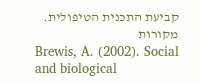קביעת התכנית הטיפולית.
מקורות
Brewis, A. (2002). Social and biological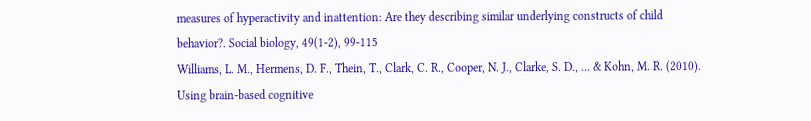measures of hyperactivity and inattention: Are they describing similar underlying constructs of child behavior?. Social biology, 49(1-2), 99-115
Williams, L. M., Hermens, D. F., Thein, T., Clark, C. R., Cooper, N. J., Clarke, S. D., ... & Kohn, M. R. (2010). Using brain-based cognitive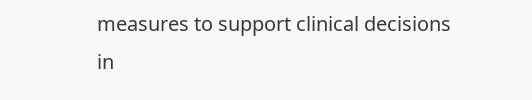measures to support clinical decisions in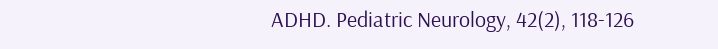ADHD. Pediatric Neurology, 42(2), 118-126